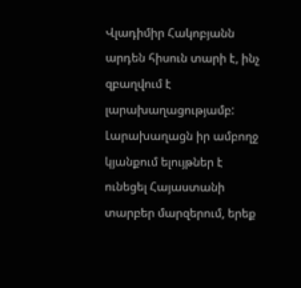Վլադիմիր Հակոբյանն արդեն հիսուն տարի է, ինչ զբաղվում է լարախաղացությամբ: Լարախաղացն իր ամբողջ կյանքում ելույթներ է ունեցել Հայաստանի տարբեր մարզերում, երեք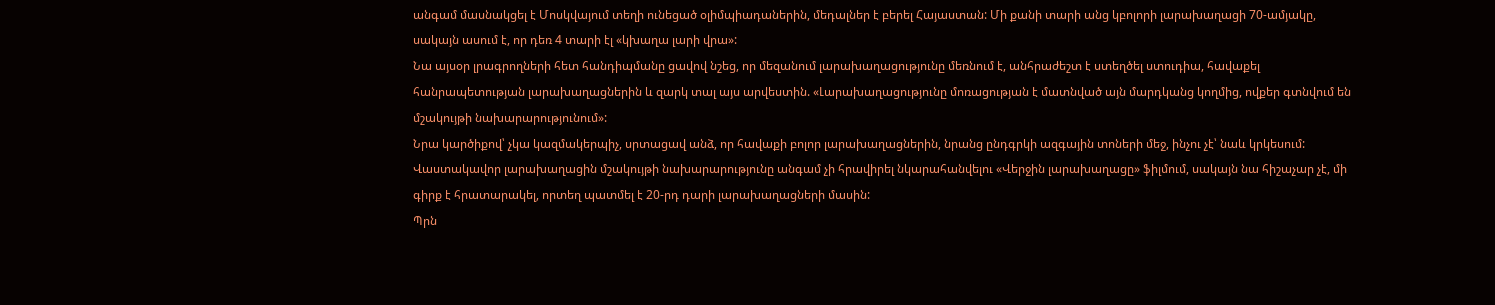անգամ մասնակցել է Մոսկվայում տեղի ունեցած օլիմպիադաներին, մեդալներ է բերել Հայաստան: Մի քանի տարի անց կբոլորի լարախաղացի 70-ամյակը, սակայն ասում է, որ դեռ 4 տարի էլ «կխաղա լարի վրա»:
Նա այսօր լրագրողների հետ հանդիպմանը ցավով նշեց, որ մեզանում լարախաղացությունը մեռնում է, անհրաժեշտ է ստեղծել ստուդիա, հավաքել հանրապետության լարախաղացներին և զարկ տալ այս արվեստին. «Լարախաղացությունը մոռացության է մատնված այն մարդկանց կողմից, ովքեր գտնվում են մշակույթի նախարարությունում»:
Նրա կարծիքով՝ չկա կազմակերպիչ, սրտացավ անձ, որ հավաքի բոլոր լարախաղացներին, նրանց ընդգրկի ազգային տոների մեջ, ինչու չէ՝ նաև կրկեսում:
Վաստակավոր լարախաղացին մշակույթի նախարարությունը անգամ չի հրավիրել նկարահանվելու «Վերջին լարախաղացը» ֆիլմում, սակայն նա հիշաչար չէ, մի գիրք է հրատարակել, որտեղ պատմել է 20-րդ դարի լարախաղացների մասին:
Պրն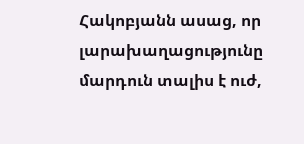Հակոբյանն ասաց, որ լարախաղացությունը մարդուն տալիս է ուժ,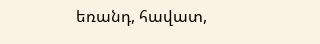եռանդ, հավատ,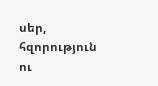սեր, հզորություն ու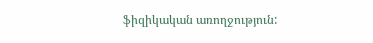ֆիզիկական առողջություն: